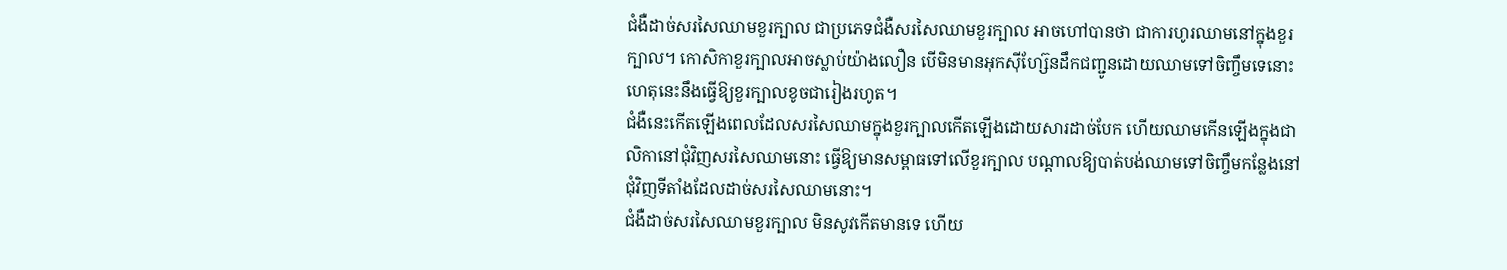ជំងឺដាច់សរសៃឈាមខួរក្បាល ជាប្រភេទជំងឺសរសៃឈាមខួរក្បាល អាចហៅបានថា ជាការហូរឈាមនៅក្នុងខួរក្បាល។ កោសិកាខួរក្បាលអាចស្លាប់យ៉ាងលឿន បើមិនមានអុកស៊ីហ្ស៊ែនដឹកជញ្ជូនដោយឈាមទៅចិញ្ចឹមទេនោះ ហេតុនេះនឹងធ្វើឱ្យខួរក្បាលខូចជារៀងរហូត។
ជំងឺនេះកើតឡើងពេលដែលសរសៃឈាមក្នុងខួរក្បាលកើតឡើងដោយសារដាច់បែក ហើយឈាមកើនឡើងក្នុងជាលិកានៅជុំវិញសរសៃឈាមនោះ ធ្វើឱ្យមានសម្ពាធទៅលើខួរក្បាល បណ្ដាលឱ្យបាត់បង់ឈាមទៅចិញ្ចឹមកន្លែងនៅជុំវិញទីតាំងដែលដាច់សរសៃឈាមនោះ។
ជំងឺដាច់សរសៃឈាមខួរក្បាល មិនសូវកើតមានទេ ហើយ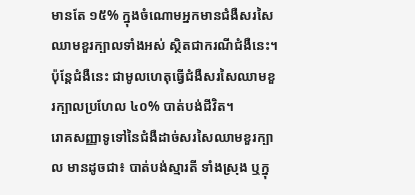មានតែ ១៥% ក្នុងចំណោមអ្នកមានជំងឺសរសៃឈាមខួរក្បាលទាំងអស់ ស្ថិតជាករណីជំងឺនេះ។ ប៉ុន្តែជំងឺនេះ ជាមូលហេតុធ្វើជំងឺសរសៃឈាមខួរក្បាលប្រហែល ៤០% បាត់បង់ជីវិត។
រោគសញ្ញាទូទៅនៃជំងឺដាច់សរសៃឈាមខួរក្បាល មានដូចជា៖ បាត់បង់ស្មារតី ទាំងស្រុង ឬក្នុ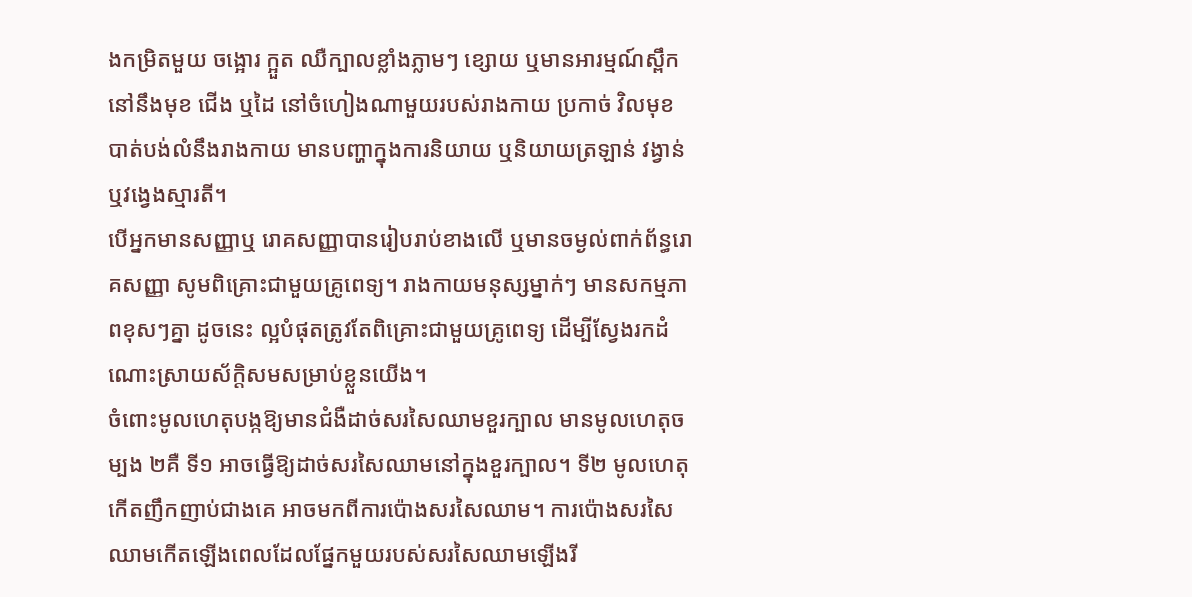ងកម្រិតមួយ ចង្អោរ ក្អួត ឈឺក្បាលខ្លាំងភ្លាមៗ ខ្សោយ ឬមានអារម្មណ៍ស្ពឹកនៅនឹងមុខ ជើង ឬដៃ នៅចំហៀងណាមួយរបស់រាងកាយ ប្រកាច់ វិលមុខ បាត់បង់លំនឹងរាងកាយ មានបញ្ហាក្នុងការនិយាយ ឬនិយាយត្រឡាន់ វង្វាន់ ឬវង្វេងស្មារតី។
បើអ្នកមានសញ្ញាឬ រោគសញ្ញាបានរៀបរាប់ខាងលើ ឬមានចម្ងល់ពាក់ព័ន្ធរោគសញ្ញា សូមពិគ្រោះជាមួយគ្រូពេទ្យ។ រាងកាយមនុស្សម្នាក់ៗ មានសកម្មភាពខុសៗគ្នា ដូចនេះ ល្អបំផុតត្រូវតែពិគ្រោះជាមួយគ្រូពេទ្យ ដើម្បីស្វែងរកដំណោះស្រាយស័ក្តិសមសម្រាប់ខ្លួនយើង។
ចំពោះមូលហេតុបង្កឱ្យមានជំងឺដាច់សរសៃឈាមខួរក្បាល មានមូលហេតុចម្បង ២គឺ ទី១ អាចធ្វើឱ្យដាច់សរសៃឈាមនៅក្នុងខួរក្បាល។ ទី២ មូលហេតុកើតញឹកញាប់ជាងគេ អាចមកពីការប៉ោងសរសៃឈាម។ ការប៉ោងសរសៃឈាមកើតឡើងពេលដែលផ្នែកមួយរបស់សរសៃឈាមឡើងរី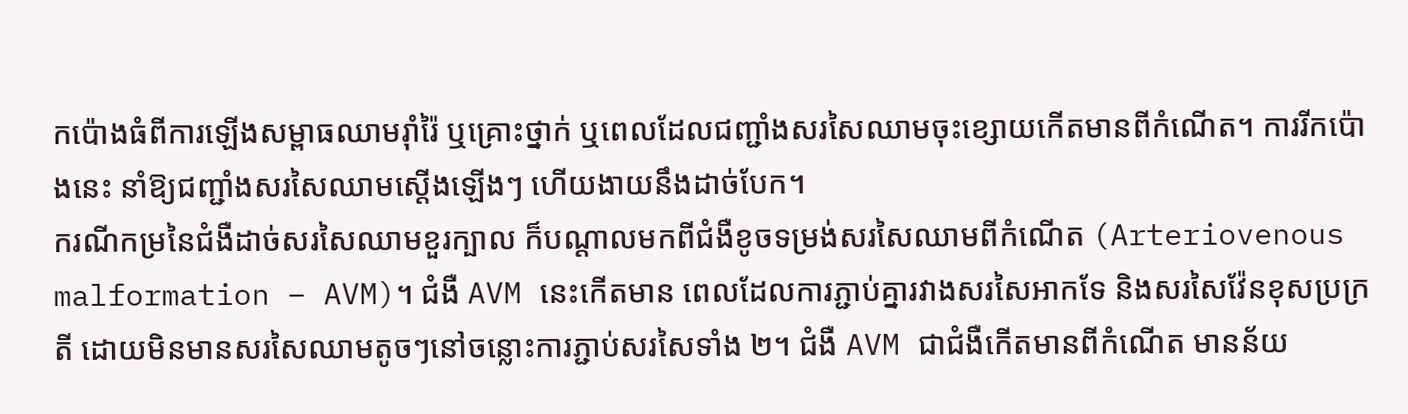កប៉ោងធំពីការឡើងសម្ពាធឈាមរ៉ាំរ៉ៃ ឬគ្រោះថ្នាក់ ឬពេលដែលជញ្ជាំងសរសៃឈាមចុះខ្សោយកើតមានពីកំណើត។ ការរីកប៉ោងនេះ នាំឱ្យជញ្ជាំងសរសៃឈាមស្ដើងឡើងៗ ហើយងាយនឹងដាច់បែក។
ករណីកម្រនៃជំងឺដាច់សរសៃឈាមខួរក្បាល ក៏បណ្ដាលមកពីជំងឺខូចទម្រង់សរសៃឈាមពីកំណើត (Arteriovenous malformation – AVM)។ ជំងឺ AVM នេះកើតមាន ពេលដែលការភ្ជាប់គ្នារវាងសរសៃអាកទែ និងសរសៃវ៉ែនខុសប្រក្រតី ដោយមិនមានសរសៃឈាមតូចៗនៅចន្លោះការភ្ជាប់សរសៃទាំង ២។ ជំងឺ AVM ជាជំងឺកើតមានពីកំណើត មានន័យ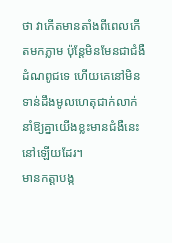ថា វាកើតមានតាំងពីពេលកើតមកភ្លាម ប៉ុន្តែមិនមែនជាជំងឺដំណពូជទេ ហើយគេនៅមិនទាន់ដឹងមូលហេតុជាក់លាក់នាំឱ្យគ្នាយើងខ្លះមានជំងឺនេះនៅឡើយដែរ។
មានកត្តាបង្ក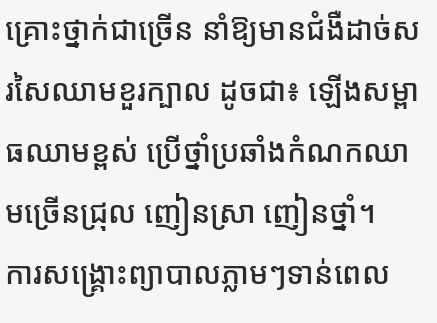គ្រោះថ្នាក់ជាច្រើន នាំឱ្យមានជំងឺដាច់សរសៃឈាមខួរក្បាល ដូចជា៖ ឡើងសម្ពាធឈាមខ្ពស់ ប្រើថ្នាំប្រឆាំងកំណកឈាមច្រើនជ្រុល ញៀនស្រា ញៀនថ្នាំ។
ការសង្គ្រោះព្យាបាលភ្លាមៗទាន់ពេល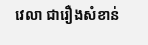វេលា ជារឿងសំខាន់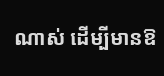ណាស់ ដើម្បីមានឱ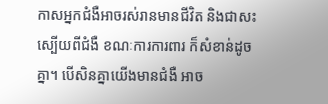កាសអ្នកជំងឺអាចរស់រានមានជីវិត និងជាសះស្បើយពីជំងឺ ខណៈការការពារ ក៏សំខាន់ដូចគ្នា។ បើសិនគ្នាយើងមានជំងឺ អាច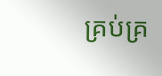គ្រប់គ្រ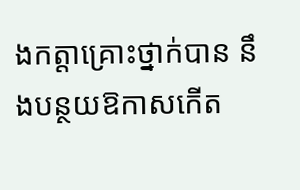ងកត្តាគ្រោះថ្នាក់បាន នឹងបន្ថយឱកាសកើត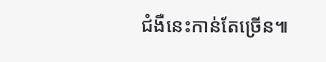ជំងឺនេះកាន់តែច្រើន៕